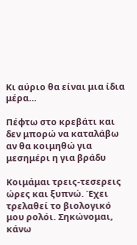Κι αύριο θα είναι μια ίδια μέρα…

Πέφτω στο κρεβάτι και δεν μπορώ να καταλάβω αν θα κοιμηθώ για μεσημέρι η για βράδυ

Κοιμάμαι τρεις-τεσερεις ώρες και ξυπνώ. Έχει τρελαθεί το βιολογικό μου ρολόι. Σηκώνομαι, κάνω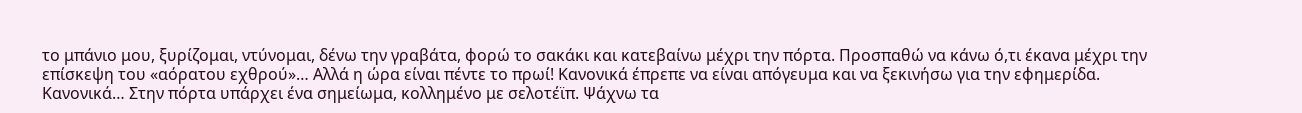το μπάνιο μου, ξυρίζομαι, ντύνομαι, δένω την γραβάτα, φορώ το σακάκι και κατεβαίνω μέχρι την πόρτα. Προσπαθώ να κάνω ό,τι έκανα μέχρι την επίσκεψη του «αόρατου εχθρού»… Αλλά η ώρα είναι πέντε το πρωί! Κανονικά έπρεπε να είναι απόγευμα και να ξεκινήσω για την εφημερίδα. Κανονικά… Στην πόρτα υπάρχει ένα σημείωμα, κολλημένο με σελοτέϊπ. Ψάχνω τα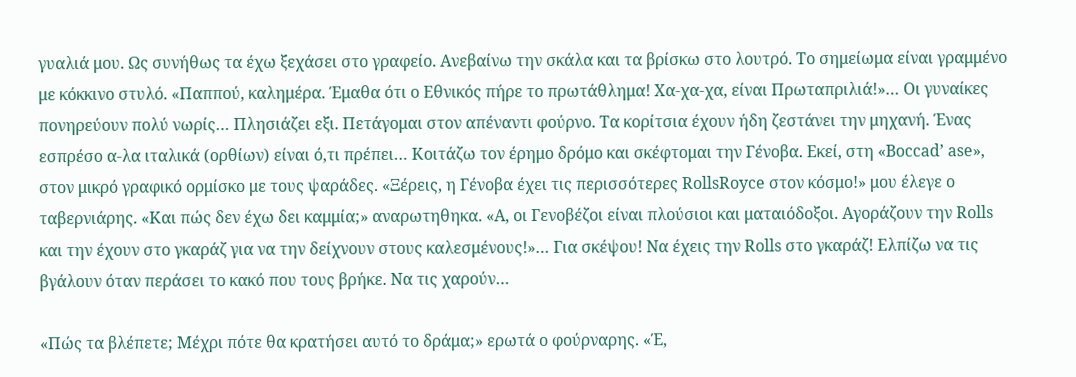γυαλιά μου. Ως συνήθως τα έχω ξεχάσει στο γραφείο. Ανεβαίνω την σκάλα και τα βρίσκω στο λουτρό. Το σημείωμα είναι γραμμένο με κόκκινο στυλό. «Παππού, καλημέρα. Έμαθα ότι ο Εθνικός πήρε το πρωτάθλημα! Χα-χα-χα, είναι Πρωταπριλιά!»… Οι γυναίκες πονηρεύουν πολύ νωρίς… Πλησιάζει εξι. Πετάγομαι στον απέναντι φούρνο. Τα κορίτσια έχουν ήδη ζεστάνει την μηχανή. Ένας εσπρέσο α-λα ιταλικά (ορθίων) είναι ό,τι πρέπει… Κοιτάζω τον έρημο δρόμο και σκέφτομαι την Γένοβα. Εκεί, στη «Boccad’ ase», στον μικρό γραφικό ορμίσκο με τους ψαράδες. «Ξέρεις, η Γένοβα έχει τις περισσότερες RollsRoyce στον κόσμο!» μου έλεγε ο ταβερνιάρης. «Και πώς δεν έχω δει καμμία;» αναρωτηθηκα. «Α, οι Γενοβέζοι είναι πλούσιοι και ματαιόδοξοι. Αγοράζουν την Rolls και την έχουν στο γκαράζ για να την δείχνουν στους καλεσμένους!»… Για σκέψου! Να έχεις την Rolls στο γκαράζ! Ελπίζω να τις βγάλουν όταν περάσει το κακό που τους βρήκε. Να τις χαρούν…

«Πώς τα βλέπετε; Μέχρι πότε θα κρατήσει αυτό το δράμα;» ερωτά ο φούρναρης. «Έ,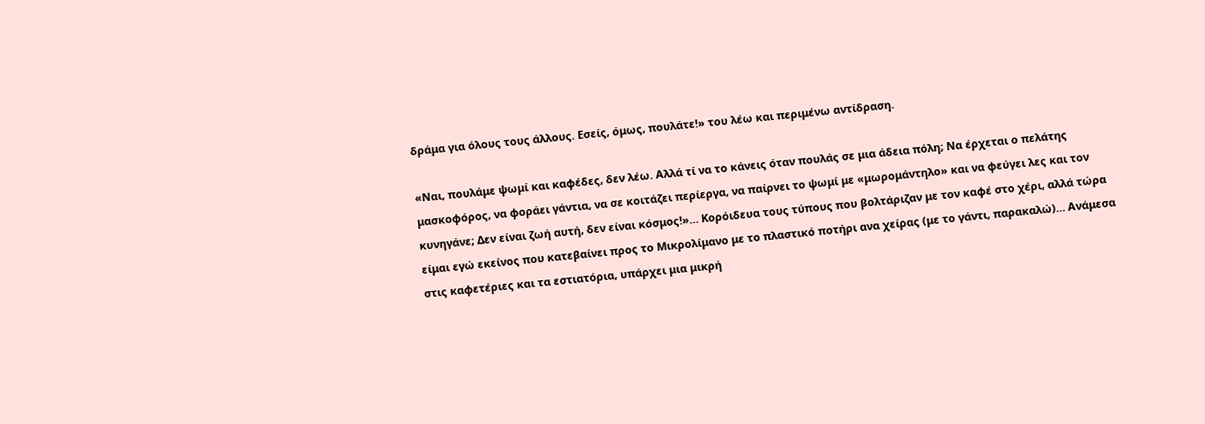δράμα για όλους τους άλλους. Εσείς, όμως, πουλάτε!» του λέω και περιμένω αντίδραση.

«Ναι, πουλάμε ψωμί και καφέδες, δεν λέω. Αλλά τί να το κάνεις όταν πουλάς σε μια άδεια πόλη; Να έρχεται ο πελάτης μασκοφόρος, να φοράει γάντια, να σε κοιτάζει περίεργα, να παίρνει το ψωμί με «μωρομάντηλο» και να φεύγει λες και τον κυνηγάνε; Δεν είναι ζωή αυτή, δεν είναι κόσμος!»… Κορόιδευα τους τύπους που βολτάριζαν με τον καφέ στο χέρι, αλλά τώρα είμαι εγώ εκείνος που κατεβαίνει προς το Μικρολίμανο με το πλαστικό ποτήρι ανα χείρας (με το γάντι, παρακαλώ)… Ανάμεσα στις καφετέριες και τα εστιατόρια, υπάρχει μια μικρή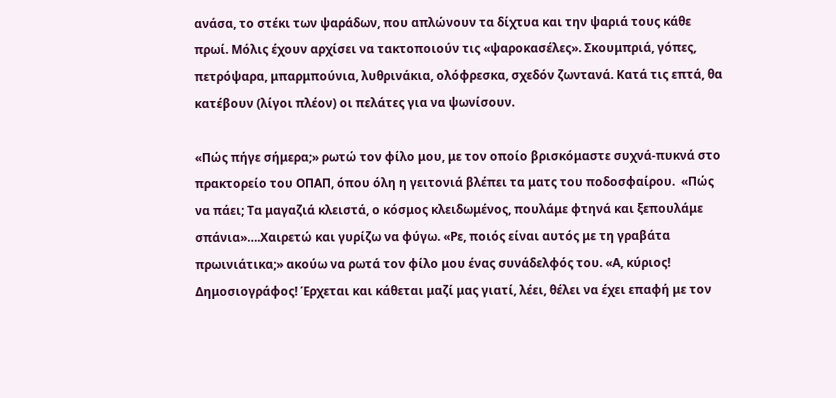ανάσα, το στέκι των ψαράδων, που απλώνουν τα δίχτυα και την ψαριά τους κάθε πρωί. Μόλις έχουν αρχίσει να τακτοποιούν τις «ψαροκασέλες». Σκουμπριά, γόπες, πετρόψαρα, μπαρμπούνια, λυθρινάκια, ολόφρεσκα, σχεδόν ζωντανά. Κατά τις επτά, θα κατέβουν (λίγοι πλέον) οι πελάτες για να ψωνίσουν.

«Πώς πήγε σήμερα;» ρωτώ τον φίλο μου, με τον οποίο βρισκόμαστε συχνά-πυκνά στο πρακτορείο του ΟΠΑΠ, όπου όλη η γειτονιά βλέπει τα ματς του ποδοσφαίρου.  «Πώς να πάει; Τα μαγαζιά κλειστά, ο κόσμος κλειδωμένος, πουλάμε φτηνά και ξεπουλάμε σπάνια»….Χαιρετώ και γυρίζω να φύγω. «Ρε, ποιός είναι αυτός με τη γραβάτα πρωινιάτικα;» ακούω να ρωτά τον φίλο μου ένας συνάδελφός του. «Α, κύριος! Δημοσιογράφος! Έρχεται και κάθεται μαζί μας γιατί, λέει, θέλει να έχει επαφή με τον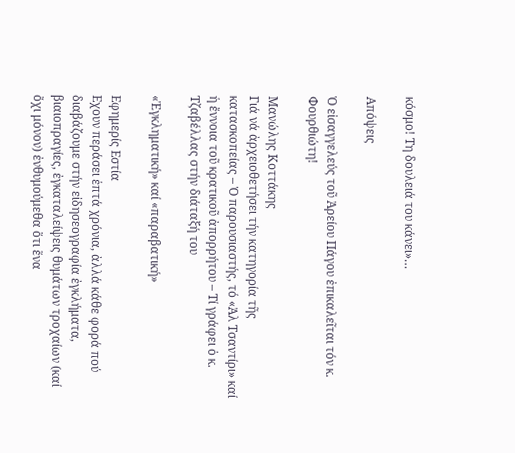κόσμο! Τη δουλειά του κάνει»…

Απόψεις

Ὁ εἰσαγγελεύς τοῦ Ἀρείου Πάγου ἐπικαλεῖται τόν κ. Φουρθιώτη!

Μανώλης Κοττάκης
Γιά νά ἀρχειοθετήσει τήν κατηγορία τῆς κατασκοπείας – Ὁ παρουσιαστής, τό «Ἀλ Τσαντίρι» καί ἡ ἔννοια τοῦ κρατικοῦ ἀπορρήτου – Τί γράφει ὁ κ. Τζαβέλλας στήν διάταξή του

«Ἐγκληματική» καί «παραβατική»

Εφημερίς Εστία
Eχουν περάσει ἑπτά χρόνια, ἀλλά κάθε φορά πού διαβάζουμε στήν εἰδησεογραφία ἐγκλήματα, βιαιοπραγίες, ἐγκαταλείψεις θυμάτων τροχαίων (καί ὄχι μόνον) ἐνθυμούμεθα ὅτι ἕνα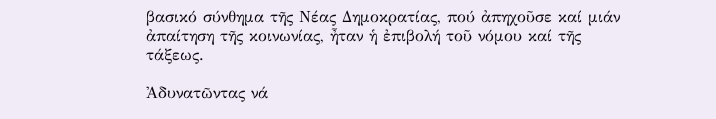βασικό σύνθημα τῆς Νέας Δημοκρατίας, πού ἀπηχοῦσε καί μιάν ἀπαίτηση τῆς κοινωνίας, ἦταν ἡ ἐπιβολή τοῦ νόμου καί τῆς τάξεως.

Ἀδυνατῶντας νά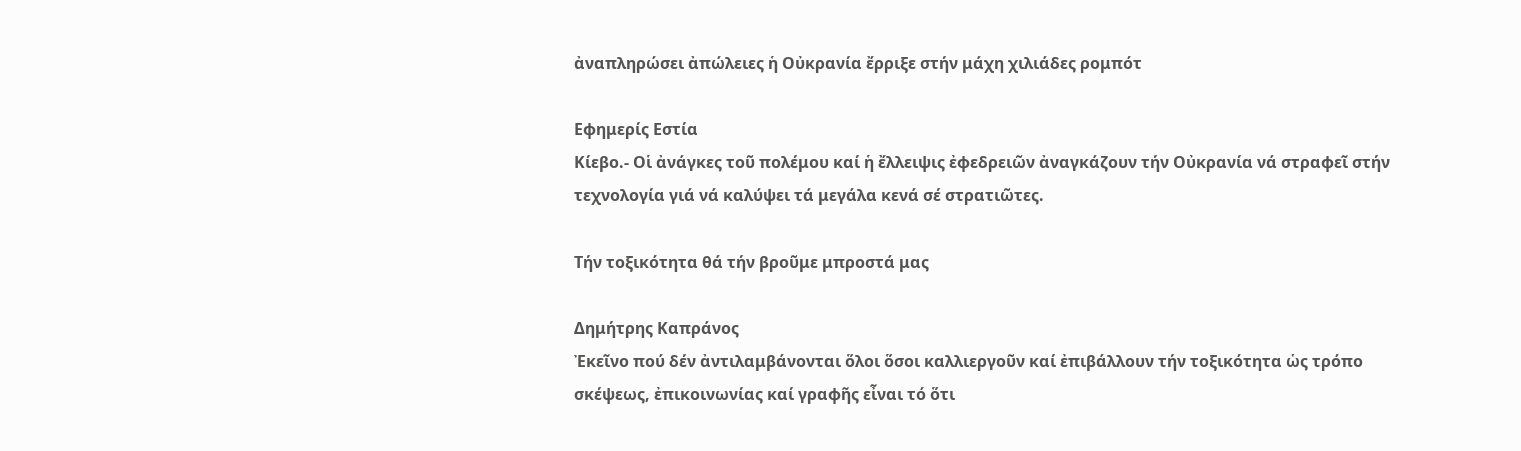ἀναπληρώσει ἀπώλειες ἡ Οὐκρανία ἔρριξε στήν μάχη χιλιάδες ρομπότ

Εφημερίς Εστία
Κίεβο.- Οἱ ἀνάγκες τοῦ πολέμου καί ἡ ἔλλειψις ἐφεδρειῶν ἀναγκάζουν τήν Οὐκρανία νά στραφεῖ στήν τεχνολογία γιά νά καλύψει τά μεγάλα κενά σέ στρατιῶτες.

Τήν τοξικότητα θά τήν βροῦμε μπροστά μας

Δημήτρης Καπράνος
Ἐκεῖνο πού δέν ἀντιλαμβάνονται ὅλοι ὅσοι καλλιεργοῦν καί ἐπιβάλλουν τήν τοξικότητα ὡς τρόπο σκέψεως, ἐπικοινωνίας καί γραφῆς εἶναι τό ὅτι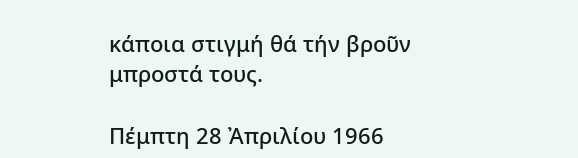κάποια στιγμή θά τήν βροῦν μπροστά τους.

Πέμπτη 28 Ἀπριλίου 1966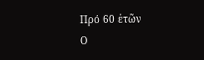Πρό 60 ἐτῶν
Ο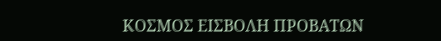ΚΟΣΜΟΣ ΕΙΣΒΟΛΗ ΠΡΟΒΑΤΩΝ